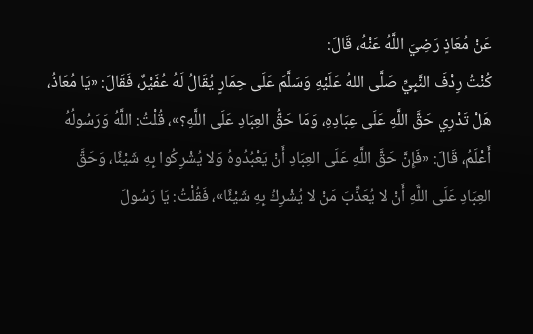عَنْ مُعَاذٍ رَضِيَ اللَّهُ عَنْهُ، قَالَ:
كُنْتُ رِدْفَ النَّبِيِّ صَلَّى اللهُ عَلَيْهِ وَسَلَّمَ عَلَى حِمَارٍ يُقَالُ لَهُ عُفَيْرٌ، فَقَالَ: «يَا مُعَاذُ، هَلْ تَدْرِي حَقَّ اللَّهِ عَلَى عِبَادِهِ، وَمَا حَقُّ العِبَادِ عَلَى اللَّهِ؟»، قُلْتُ: اللَّهُ وَرَسُولُهُ أَعْلَمُ، قَالَ: «فَإِنَّ حَقَّ اللَّهِ عَلَى العِبَادِ أَنْ يَعْبُدُوهُ وَلا يُشْرِكُوا بِهِ شَيْئًا، وَحَقَّ العِبَادِ عَلَى اللَّهِ أَنْ لا يُعَذِّبَ مَنْ لا يُشْرِكُ بِهِ شَيْئًا»، فَقُلْتُ: يَا رَسُولَ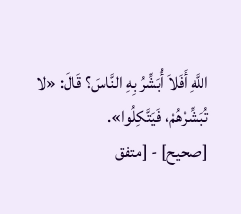اللَّهِ أَفَلاَ أُبَشِّرُ بِهِ النَّاسَ؟ قَالَ: «لا تُبَشِّرْهُمْ، فَيَتَّكِلُوا».
[صحيح] - [متفق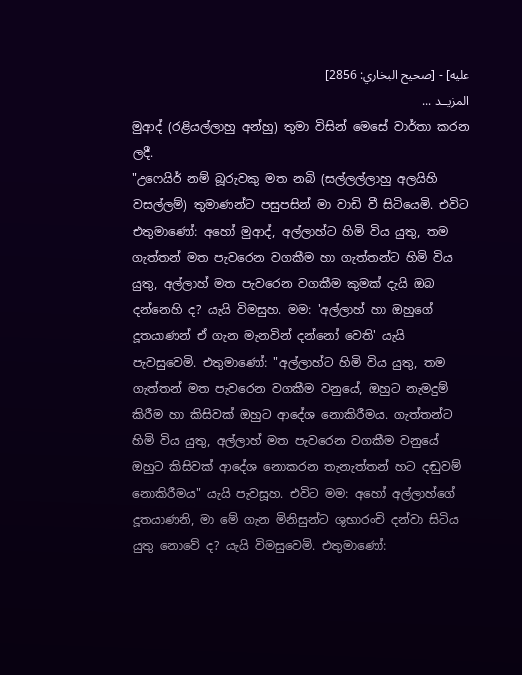عليه] - [صحيح البخاري: 2856]
المزيــد ...
මුආද් (රළියල්ලාහු අන්හු) තුමා විසින් මෙසේ වාර්තා කරන ලදී.
"උෆෙයිර් නම් බූරුවකු මත නබි (සල්ලල්ලාහු අලයිහි වසල්ලම්) තුමාණන්ට පසුපසින් මා වාඩි වී සිටියෙමි. එවිට එතුමාණෝ: අහෝ මුආද්, අල්ලාහ්ට හිමි විය යුතු, තම ගැත්තන් මත පැවරෙන වගකීම හා ගැත්තන්ට හිමි විය යුතු, අල්ලාහ් මත පැවරෙන වගකීම කුමක් දැයි ඔබ දන්නෙහි ද? යැයි විමසුහ. මම: 'අල්ලාහ් හා ඔහුගේ දූතයාණන් ඒ ගැන මැනවින් දන්නෝ වෙති' යැයි පැවසුවෙමි. එතුමාණෝ: "අල්ලාහ්ට හිමි විය යුතු, තම ගැත්තන් මත පැවරෙන වගකීම වනුයේ, ඔහුට නැමදුම් කිරීම හා කිසිවක් ඔහුට ආදේශ නොකිරීමය. ගැත්තන්ට හිමි විය යුතු, අල්ලාහ් මත පැවරෙන වගකීම වනුයේ ඔහුට කිසිවක් ආදේශ නොකරන තැනැත්තන් හට දඬුවම් නොකිරීමය" යැයි පැවසූහ. එවිට මම: අහෝ අල්ලාහ්ගේ දූතයාණනි, මා මේ ගැන මිනිසුන්ට ශුභාරංචි දන්වා සිටිය යුතු නොවේ ද? යැයි විමසුවෙමි. එතුමාණෝ: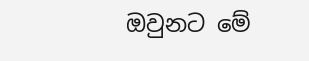ඔවුනට මේ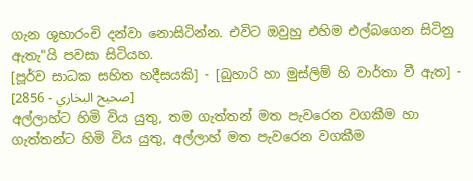ගැන ශුභාරංචි දන්වා නොසිටින්න. එවිට ඔවුහු එහිම එල්බගෙන සිටිනු ඇතැ"යි පවසා සිටියහ.
[පූර්ව සාධක සහිත හදීසයකි] - [බුහාරි හා මුස්ලිම් හි වාර්තා වී ඇත] - [صحيح البخاري - 2856]
අල්ලාහ්ට හිමි විය යුතු, තම ගැත්තන් මත පැවරෙන වගකීම හා ගැත්තන්ට හිමි විය යුතු, අල්ලාහ් මත පැවරෙන වගකීම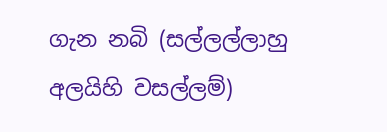ගැන නබි (සල්ලල්ලාහු අලයිහි වසල්ලම්)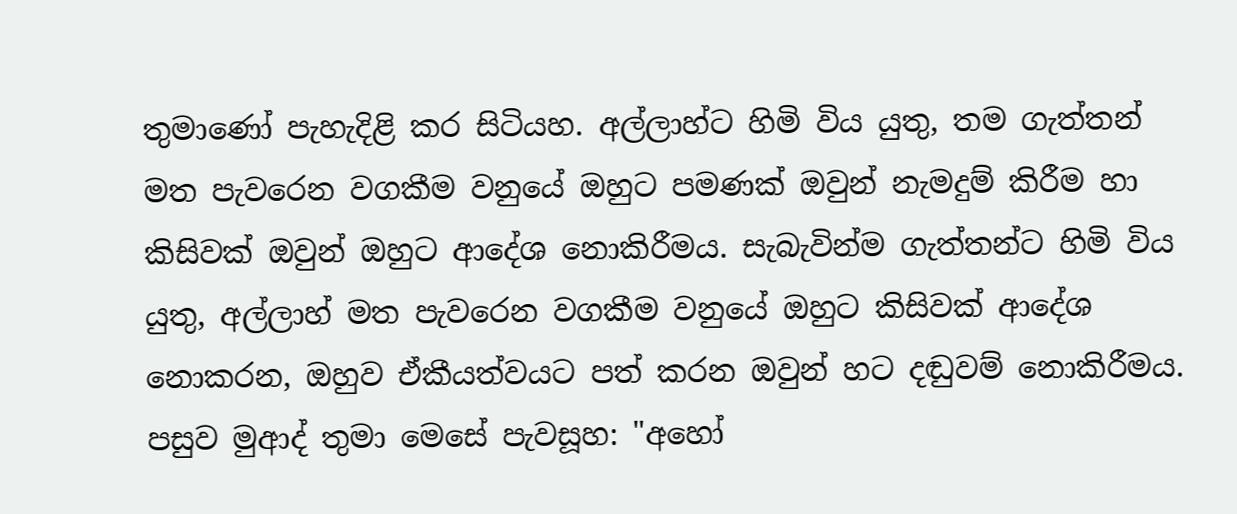තුමාණෝ පැහැදිළි කර සිටියහ. අල්ලාහ්ට හිමි විය යුතු, තම ගැත්තන් මත පැවරෙන වගකීම වනුයේ ඔහුට පමණක් ඔවුන් නැමදුම් කිරීම හා කිසිවක් ඔවුන් ඔහුට ආදේශ නොකිරීමය. සැබැවින්ම ගැත්තන්ට හිමි විය යුතු, අල්ලාහ් මත පැවරෙන වගකීම වනුයේ ඔහුට කිසිවක් ආදේශ නොකරන, ඔහුව ඒකීයත්වයට පත් කරන ඔවුන් හට දඬුවම් නොකිරීමය. පසුව මුආද් තුමා මෙසේ පැවසූහ: "අහෝ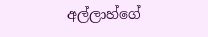අල්ලාහ්ගේ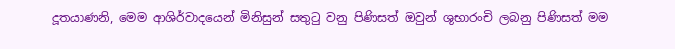දූතයාණනි, මෙම ආශිර්වාදයෙන් මිනිසුන් සතුටු වනු පිණිසත් ඔවුන් ශුභාරංචි ලබනු පිණිසත් මම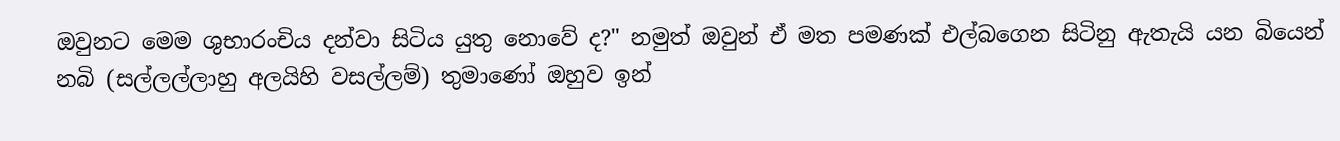ඔවුනට මෙම ශුභාරංචිය දන්වා සිටිය යුතු නොවේ ද?" නමුත් ඔවුන් ඒ මත පමණක් එල්බගෙන සිටිනු ඇතැයි යන බියෙන් නබි (සල්ලල්ලාහු අලයිහි වසල්ලම්) තුමාණෝ ඔහුව ඉන්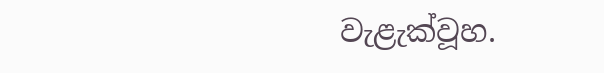වැළැක්වූහ.